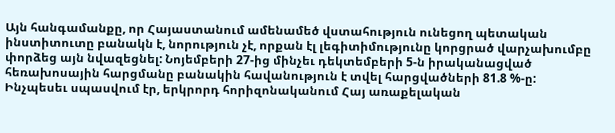Այն հանգամանքը, որ Հայաստանում ամենամեծ վստահություն ունեցող պետական ինստիտուտը բանակն է, նորություն չէ, որքան էլ լեգիտիմությունը կորցրած վարչախումբը փորձեց այն նվազեցնել: Նոյեմբերի 27-ից մինչեւ դեկտեմբերի 5-ն իրականացված հեռախոսային հարցմանը բանակին հավանություն է տվել հարցվածների 81.8 %-ը: Ինչպեսեւ սպասվում էր, երկրորդ հորիզոնականում Հայ առաքելական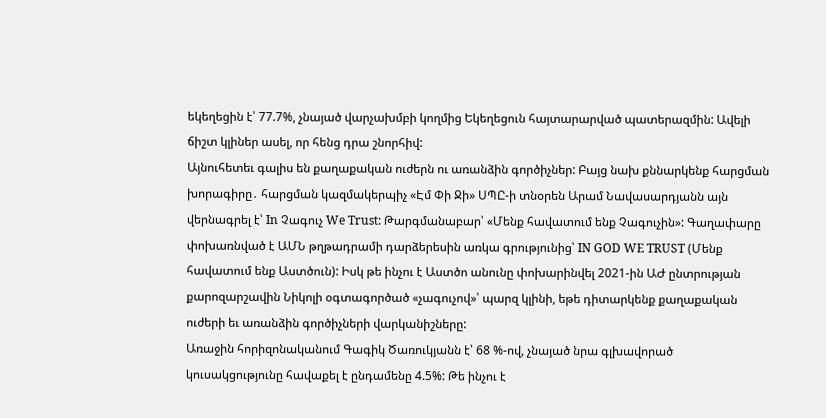եկեղեցին է՝ 77.7%, չնայած վարչախմբի կողմից Եկեղեցուն հայտարարված պատերազմին: Ավելի ճիշտ կլիներ ասել, որ հենց դրա շնորհիվ:
Այնուհետեւ գալիս են քաղաքական ուժերն ու առանձին գործիչներ: Բայց նախ քննարկենք հարցման խորագիրը․ հարցման կազմակերպիչ «Էմ Փի Ջի» ՍՊԸ-ի տնօրեն Արամ Նավասարդյանն այն վերնագրել է՝ In Չագուչ We Trust: Թարգմանաբար՝ «Մենք հավատում ենք Չագուչին»: Գաղափարը փոխառնված է ԱՄՆ թղթադրամի դարձերեսին առկա գրությունից՝ IN GOD WE TRUST (Մենք հավատում ենք Աստծուն): Իսկ թե ինչու է Աստծո անունը փոխարինվել 2021-ին ԱԺ ընտրության քարոզարշավին Նիկոլի օգտագործած «չագուչով»՝ պարզ կլինի, եթե դիտարկենք քաղաքական ուժերի եւ առանձին գործիչների վարկանիշները:
Առաջին հորիզոնականում Գագիկ Ծառուկյանն է՝ 68 %-ով, չնայած նրա գլխավորած կուսակցությունը հավաքել է ընդամենը 4.5%: Թե ինչու է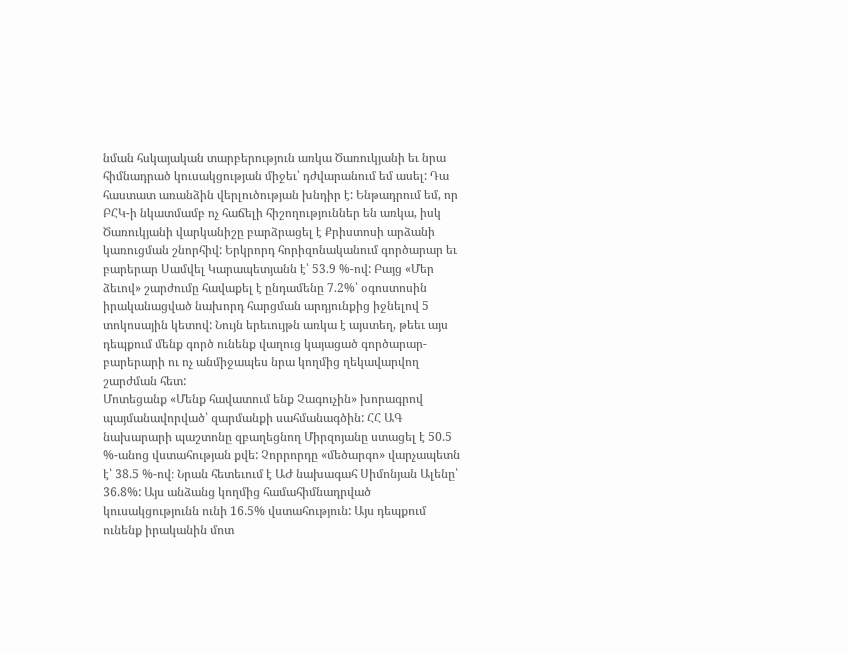նման հսկայական տարբերություն առկա Ծառուկյանի եւ նրա հիմնադրած կուսակցության միջեւ՝ դժվարանում եմ ասել: Դա հաստատ առանձին վերլուծության խնդիր է: Ենթադրում եմ, որ ԲՀԿ-ի նկատմամբ ոչ հաճելի հիշողություններ են առկա, իսկ Ծառուկյանի վարկանիշը բարձրացել է Քրիստոսի արձանի կառուցման շնորհիվ: Երկրորդ հորիզոնականում գործարար եւ բարերար Սամվել Կարապետյանն է՝ 53.9 %-ով: Բայց «Մեր ձեւով» շարժումը հավաքել է ընդամենը 7.2%՝ օգոստոսին իրականացված նախորդ հարցման արդյունքից իջնելով 5 տոկոսային կետով: Նույն երեւույթն առկա է այստեղ, թեեւ այս դեպքում մենք գործ ունենք վաղուց կայացած գործարար-բարերարի ու ոչ անմիջապես նրա կողմից ղեկավարվող շարժման հետ:
Մոտեցանք «Մենք հավատում ենք Չագուչին» խորագրով պայմանավորված՝ զարմանքի սահմանագծին: ՀՀ ԱԳ նախարարի պաշտոնը զբաղեցնող Միրզոյանը ստացել է 50.5 %-անոց վստահության քվե: Չորրորդը «մեծարգո» վարչապետն է՝ 38.5 %-ով։ Նրան հետեւում է ԱԺ նախագահ Սիմոնյան Ալենը՝ 36.8%: Այս անձանց կողմից համահիմնադրված կուսակցությունն ունի 16.5% վստահություն: Այս դեպքում ունենք իրականին մոտ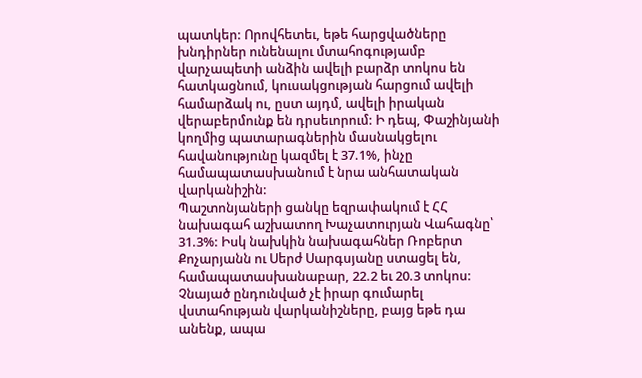պատկեր: Որովհետեւ, եթե հարցվածները խնդիրներ ունենալու մտահոգությամբ վարչապետի անձին ավելի բարձր տոկոս են հատկացնում, կուսակցության հարցում ավելի համարձակ ու, ըստ այդմ, ավելի իրական վերաբերմունք են դրսեւորում: Ի դեպ, Փաշինյանի կողմից պատարագներին մասնակցելու հավանությունը կազմել է 37.1%, ինչը համապատասխանում է նրա անհատական վարկանիշին:
Պաշտոնյաների ցանկը եզրափակում է ՀՀ նախագահ աշխատող Խաչատուրյան Վահագնը՝ 31.3%: Իսկ նախկին նախագահներ Ռոբերտ Քոչարյանն ու Սերժ Սարգսյանը ստացել են, համապատասխանաբար, 22.2 եւ 20.3 տոկոս: Չնայած ընդունված չէ իրար գումարել վստահության վարկանիշները, բայց եթե դա անենք, ապա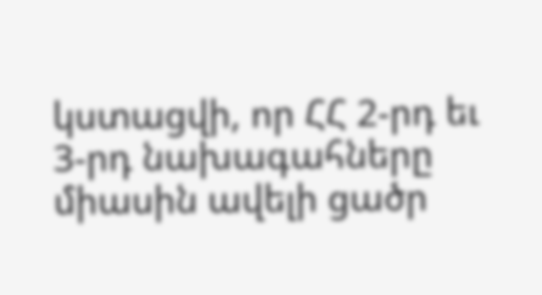կստացվի, որ ՀՀ 2-րդ եւ 3-րդ նախագահները միասին ավելի ցածր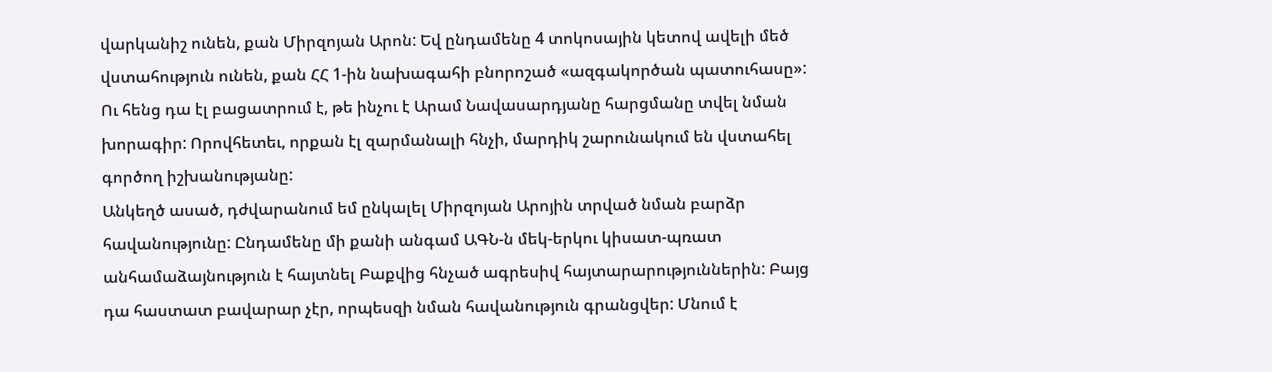վարկանիշ ունեն, քան Միրզոյան Արոն: Եվ ընդամենը 4 տոկոսային կետով ավելի մեծ վստահություն ունեն, քան ՀՀ 1-ին նախագահի բնորոշած «ազգակործան պատուհասը»: Ու հենց դա էլ բացատրում է, թե ինչու է Արամ Նավասարդյանը հարցմանը տվել նման խորագիր: Որովհետեւ, որքան էլ զարմանալի հնչի, մարդիկ շարունակում են վստահել գործող իշխանությանը:
Անկեղծ ասած, դժվարանում եմ ընկալել Միրզոյան Արոյին տրված նման բարձր հավանությունը: Ընդամենը մի քանի անգամ ԱԳՆ-ն մեկ-երկու կիսատ-պռատ անհամաձայնություն է հայտնել Բաքվից հնչած ագրեսիվ հայտարարություններին: Բայց դա հաստատ բավարար չէր, որպեսզի նման հավանություն գրանցվեր: Մնում է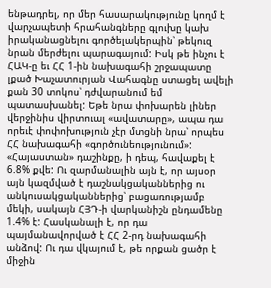ենթադրել, որ մեր հասարակությունը կողմ է վարչապետի հրահանգները գլուխը կախ իրականացնելու գործելակերպին՝ թեկուզ նրան մերժելու պարագայում: Իսկ թե ինչու է ՀԱԿ-ը եւ ՀՀ 1-ին նախագահի շրջապատը լքած Խաչատուրյան Վահագնը ստացել ավելի քան 30 տոկոս՝ դժվարանում եմ պատասխանել: Եթե նրա փոխարեն լիներ վերջինիս վիրտուալ «ավատարը», ապա դա որեւէ փոփոխություն չէր մտցնի նրա՝ որպես ՀՀ նախագահի «գործունեությունում»:
«Հայաստան» դաշինքը, ի դեպ, հավաքել է 6.8% քվե: Ու զարմանալին այն է, որ այսօր այն կազմված է դաշնակցականներից ու անկուսակցականներից՝ բացառությամբ մեկի, սակայն ՀՅԴ-ի վարկանիշն ընդամենը 1.4% է: Հասկանալի է, որ դա պայմանավորված է ՀՀ 2-րդ նախագահի անձով: Ու դա վկայում է, թե որքան ցածր է միջին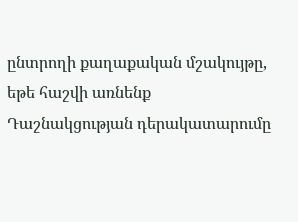ընտրողի քաղաքական մշակույթը, եթե հաշվի առնենք Դաշնակցության դերակատարումը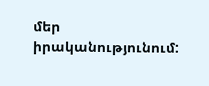մեր իրականությունում: